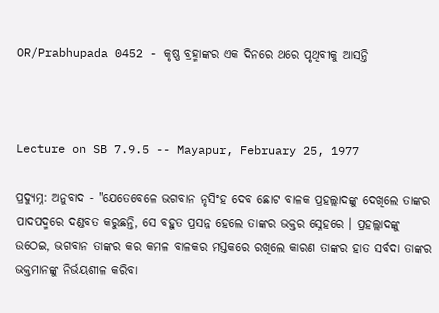OR/Prabhupada 0452 - କୃଷ୍ଣ ବ୍ରହ୍ମାଙ୍କର ଏକ ଦିନରେ ଥରେ ପୃଥିବୀକୁ ଆସନ୍ତି



Lecture on SB 7.9.5 -- Mayapur, February 25, 1977

ପ୍ରଦ୍ୟୁମ୍ନ: ଅନୁବାଦ - "ଯେତେବେଳେ ଭଗବାନ ନୃସିଂହ ଦେବ ଛୋଟ ବାଳକ ପ୍ରହଲ୍ଲାଦଙ୍କୁ ଦେଖିଲେ ତାଙ୍କର ପାଦପଦ୍ମରେ ଦଣ୍ଡବତ କରୁଛନ୍ତି, ସେ ବହୁତ ପ୍ରସନ୍ନ ହେଲେ ତାଙ୍କର ଭକ୍ତର ସ୍ନେହରେ । ପ୍ରହଲ୍ଲାଦଙ୍କୁ ଉଠେଇ, ଭଗବାନ ତାଙ୍କର କର କମଳ ବାଳକର ମସ୍ତକରେ ରଖିଲେ କାରଣ ତାଙ୍କର ହାତ ସର୍ବଦା ତାଙ୍କର ଭକ୍ତମାନଙ୍କୁ ନିର୍ଭୟଶୀଳ କରିବା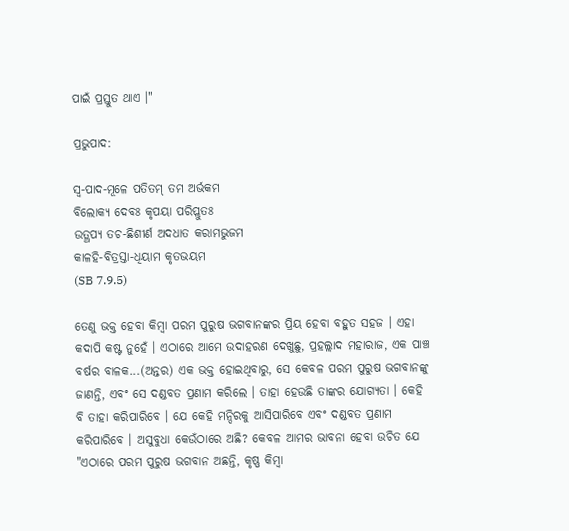ପାଇଁ ପ୍ରସ୍ତୁତ ଥାଏ ।"

ପ୍ରଭୁପାଦ:

ସ୍ଵ-ପାଦ-ମୂଳେ ପତିତମ୍ ତମ ଅର୍ଭକମ
ବିଲୋକ୍ୟ ଦେବଃ କୃପୟା ପରିପ୍ଲୁତଃ
ଉତ୍ଥପ୍ୟ ତଚ-ଛିଶୀର୍ଣ ଅଦଧାତ କରାମଭୁଜମ
କାଳହି-ବିତ୍ରସ୍ତା-ଧିୟାମ କୃତଭୟମ
(SB 7.9.5)

ତେଣୁ ଭକ୍ତ ହେବା କିମ୍ଵା ପରମ ପୁରୁଷ ଭଗବାନଙ୍କର ପ୍ରିୟ ହେବା ବହୁତ ସହଜ । ଏହା କଦାପି କଷ୍ଟ ନୁହେଁ । ଏଠାରେ ଆମେ ଉଦାହରଣ ଦେଖୁଛୁ, ପ୍ରହଲ୍ଲାଦ ମହାରାଜ, ଏକ ପାଞ୍ଚ ବର୍ଷର ବାଳକ...(ଅନ୍ତର) ଏକ ଭକ୍ତ ହୋଇଥିବାରୁ, ସେ କେବଳ ପରମ ପୁରୁଷ ଭଗବାନଙ୍କୁ ଜାଣନ୍ତି, ଏବଂ ସେ ଦଣ୍ଡବତ ପ୍ରଣାମ କରିଲେ । ତାହା ହେଉଛି ତାଙ୍କର ଯୋଗ୍ୟତା । କେହି ବି ତାହା କରିପାରିବେ । ଯେ କେହି ମନ୍ଦିରକୁ ଆସିପାରିବେ ଏବଂ ଦଣ୍ଡବତ ପ୍ରଣାମ କରିପାରିବେ । ଅସୁବୁଧା କେଉଁଠାରେ ଅଛି? କେବଳ ଆମର ଭାବନା ହେବ‍ା ଉଚିତ ଯେ "ଏଠାରେ ପରମ ପୁରୁଷ ଭଗବାନ ଅଛନ୍ତି, କୃଷ୍ଣ କିମ୍ଵା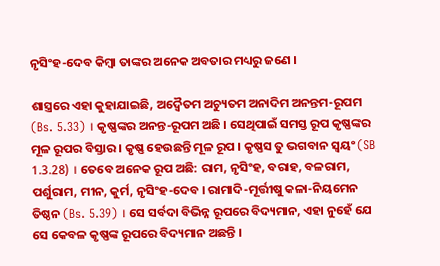ନୃସିଂହ-ଦେବ କିମ୍ଵା ତାଙ୍କର ଅନେକ ଅବତାର ମଧ୍ୟରୁ ଜଣେ ।

ଶାସ୍ତ୍ରରେ ଏହା କୁହାଯାଇଛି, ଅଦ୍ଵୈତମ ଅଚ୍ୟୁତମ ଅନାଦିମ ଅନନ୍ତମ-ରୂପମ (Bs. 5.33) । କୃଷ୍ଣଙ୍କର ଅନନ୍ତ-ରୂପମ ଅଛି । ସେଥିପାଇଁ ସମସ୍ତ ରୂପ କୃଷ୍ଣଙ୍କର ମୂଳ ରୂପର ବିସ୍ତାର । କୃଷ୍ଣ ହେଉଛନ୍ତି ମୂଳ ରୂପ । କୃଷ୍ଣସ ତୁ ଭଗବାନ ସ୍ଵୟଂ (SB 1.3.28) । ତେବେ ଅନେକ ରୂପ ଅଛି: ରାମ, ନୃସିଂହ, ବରାହ, ବଳରାମ, ପର୍ଶୁରାମ, ମୀନ, କୁର୍ମ, ନୃସିଂହ-ଦେବ । ରାମାଦି-ମୂର୍ତ୍ତୀଷୁ କଳା-ନିୟମେନ ତିଷ୍ଠନ (Bs. 5.39) । ସେ ସର୍ବଦା ବିଭିନ୍ନ ରୂପରେ ବିଦ୍ୟମାନ, ଏହା ନୁହେଁ ଯେ ସେ କେବଳ କୃଷ୍ଣଙ୍କ ରୂପରେ ବିଦ୍ୟମାନ ଅଛନ୍ତି ।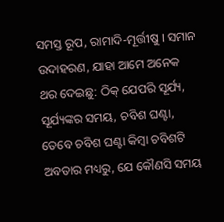ସମସ୍ତ ରୂପ, ରାମାଦି-ମୂର୍ତ୍ତୀଷୁ । ସମାନ ଉଦାହରଣ, ଯାହା ଆମେ ଅନେକ ଥର ଦେଇଛୁ: ଠିକ୍ ଯେପରି ସୂର୍ଯ୍ୟ, ସୂର୍ଯ୍ୟଙ୍କର ସମୟ, ଚବିଶ ଘଣ୍ଟା, ତେବେ ଚବିଶ ଘଣ୍ଟା କିମ୍ଵା ଚବିଶଟି ଅବତାର ମଧ୍ୟରୁ, ଯେ କୌଣସି ସମୟ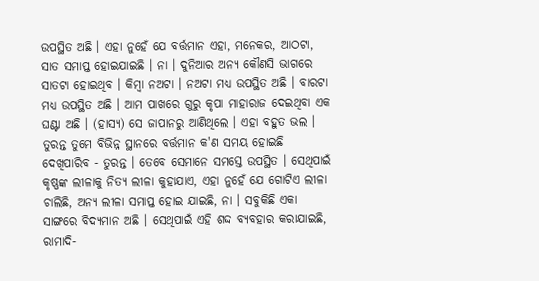ଉପସ୍ଥିତ ଅଛି । ଏହା ନୁହେଁ ଯେ ବର୍ତ୍ତମାନ ଏହା, ମନେକର, ଆଠଟା, ସାତ ସମାପ୍ତ ହୋଇଯାଇଛି । ନା । ଦୁନିଆର ଅନ୍ୟ କୌଣସି ଭାଗରେ ସାତଟା ହୋଇଥିବ । କିମ୍ଵା ନଅଟା । ନଅଟା ମଧ୍ୟ ଉପସ୍ଥିତ ଅଛି । ବାରଟା ମଧ୍ୟ ଉପସ୍ଥିତ ଅଛି । ଆମ ପାଖରେ ଗୁରୁ କୃପା ମାହାରାଜ ଦେଇଥିବା ଏକ ଘଣ୍ଟା ଅଛି । (ହାସ୍ୟ) ସେ ଜାପାନରୁ ଆଣିଥିଲେ । ଏହା ବହୁତ ଭଲ । ତୁରନ୍ତ ତୁମେ ବିଭିନ୍ନ ସ୍ଥାନରେ ବର୍ତ୍ତମାନ କ'ଣ ସମୟ ହୋଇଛି ଦେଖିପାରିବ - ତୁରନ୍ତ । ତେବେ ସେମାନେ ସମସ୍ତେ ଉପସ୍ଥିତ । ସେଥିପାଇଁ କୃଷ୍ଣଙ୍କ ଲୀଳାକୁ ନିତ୍ୟ ଲୀଳା କୁହାଯାଏ, ଏହା ନୁହେଁ ଯେ ଗୋଟିଏ ଲୀଳା ଚାଲିଛି, ଅନ୍ୟ ଲୀଳା ସମାପ୍ତ ହୋଇ ଯାଇଛି, ନା । ସବୁକିଛି ଏକା ସାଙ୍ଗରେ ବିଦ୍ୟମାନ ଅଛି । ସେଥିପାଇଁ ଏହି ଶଦ୍ଦ ବ୍ୟବହାର କରାଯାଇଛି, ରାମାଦି-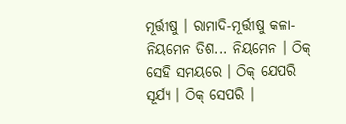ମୂର୍ତ୍ତୀଷୁ । ରାମାଦି-ମୂର୍ତ୍ତୀଷୁ କଳା-ନିୟମେନ ତିଶ... ନିୟମେନ । ଠିକ୍ ସେହି ସମୟରେ । ଠିକ୍ ଯେପରି ସୂର୍ଯ୍ୟ । ଠିକ୍ ସେପରି ।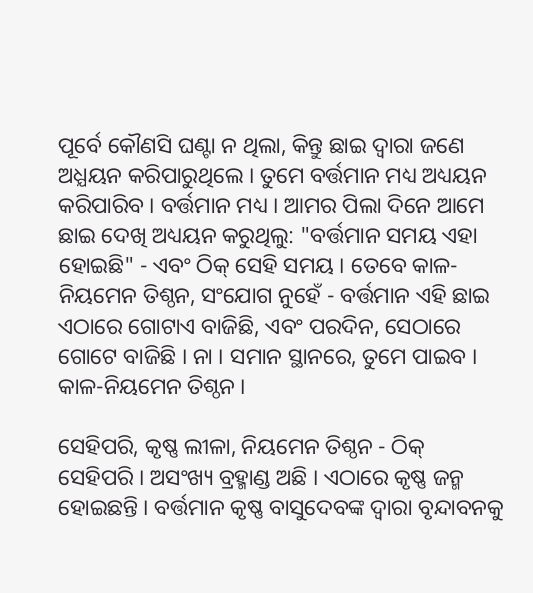ପୂର୍ବେ କୌଣସି ଘଣ୍ଟା ନ ଥିଲା, କିନ୍ତୁ ଛାଇ ଦ୍ଵାରା ଜଣେ ଅଧ୍ଯୟନ କରିପାରୁଥିଲେ । ତୁମେ ବର୍ତ୍ତମାନ ମଧ୍ୟ ଅଧ୍ୟୟନ କରିପାରିବ । ବର୍ତ୍ତମାନ ମଧ୍ୟ । ଆମର ପିଲା ଦିନେ ଆମେ ଛାଇ ଦେଖି ଅଧ୍ୟୟନ କରୁଥିଲୁ: "ବର୍ତ୍ତମାନ ସମୟ ଏହା ହୋଇଛି" - ଏବଂ ଠିକ୍ ସେହି ସମୟ । ତେବେ କାଳ-ନିୟମେନ ତିଶ୍ଠନ, ସଂଯୋଗ ନୁହେଁ - ବର୍ତ୍ତମାନ ଏହି ଛାଇ ଏଠାରେ ଗୋଟାଏ ବାଜିଛି, ଏବଂ ପରଦିନ, ସେଠାରେ ଗୋଟେ ବାଜିଛି । ନା । ସମାନ ସ୍ଥାନରେ, ତୁମେ ପାଇବ । କାଳ-ନିୟମେନ ତିଶ୍ଠନ ।

ସେହିପରି, କୃଷ୍ଣ ଲୀଳା, ନିୟମେନ ତିଶ୍ଠନ - ଠିକ୍ ସେହିପରି । ଅସଂଖ୍ୟ ବ୍ରହ୍ମାଣ୍ଡ ଅଛି । ଏଠାରେ କୃଷ୍ଣ ଜନ୍ମ ହୋଇଛନ୍ତି । ବର୍ତ୍ତମାନ କୃଷ୍ଣ ବାସୁଦେବଙ୍କ ଦ୍ଵାରା ବୃନ୍ଦାବନକୁ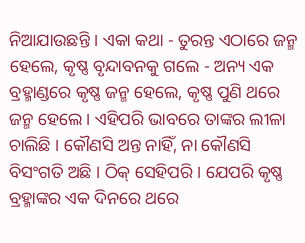ନିଆଯାଉଛନ୍ତି । ଏକା କଥା - ତୁରନ୍ତ ଏଠାରେ ଜନ୍ମ ହେଲେ, କୃଷ୍ଣ ବୃନ୍ଦାବନକୁ ଗଲେ - ଅନ୍ୟ ଏକ ବ୍ରହ୍ମାଣ୍ଡରେ କୃଷ୍ଣ ଜନ୍ମ ହେଲେ, କୃଷ୍ଣ ପୁଣି ଥରେ ଜନ୍ମ ହେଲେ । ଏହିପରି ଭାବରେ ତାଙ୍କର ଲୀଳା ଚାଲିଛି । କୌଣସି ଅନ୍ତ ନାହିଁ, ନା କୌଣସି ବିସଂଗତି ଅଛି । ଠିକ୍ ସେହିପରି । ଯେପରି କୃଷ୍ଣ ବ୍ରହ୍ମାଙ୍କର ଏକ ଦିନରେ ଥରେ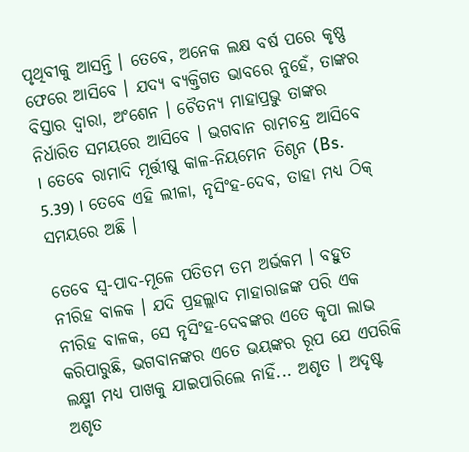ପୃଥିବୀକୁ ଆସନ୍ତି । ତେବେ, ଅନେକ ଲକ୍ଷ ବର୍ଷ ପରେ କୃଷ୍ଣ ଫେରେ ଆସିବେ । ଯଦ୍ୟ ବ୍ୟକ୍ତିଗତ ଭାବରେ ନୁହେଁ, ତାଙ୍କର ବିସ୍ତାର ଦ୍ଵାରା, ଅଂଶେନ । ଚୈତନ୍ୟ ମାହାପ୍ରଭୁ ତାଙ୍କର ନିର୍ଧାରିତ ସମୟରେ ଆସିବେ । ଭଗବାନ ର‍ାମଚନ୍ଦ୍ର ଆସିବେ । ତେବେ ରାମାଦି ମୂର୍ତ୍ତୀଷୁ କାଳ-ନିୟମେନ ତିଶ୍ଠନ (Bs. 5.39) । ତେବେ ଏହି ଲୀଳା, ନୃସିଂହ-ଦେବ, ତାହା ମଧ୍ୟ ଠିକ୍ ସମୟରେ ଅଛି ।

ତେବେ ସ୍ଵ-ପାଦ-ମୂଳେ ପତିତମ ତମ ଅର୍ଭକମ । ବହୁତ ନୀରିହ ବାଳକ । ଯଦି ପ୍ରହଲ୍ଲାଦ ମାହାରାଜଙ୍କ ପରି ଏକ ନୀରିହ ବାଳକ, ସେ ନୃସିଂହ-ଦେବଙ୍କର ଏତେ କୃପା ଲାଭ କରିପାରୁଛି, ଭଗବାନଙ୍କର ଏତେ ଭୟଙ୍କର ରୂପ ଯେ ଏପରିକି ଲକ୍ଷ୍ମୀ ମଧ୍ଯ ପାଖକୁ ଯାଇପାରିଲେ ନାହିଁ... ଅଶୃତ । ଅଦୃଷ୍ଟ ଅଶୃତ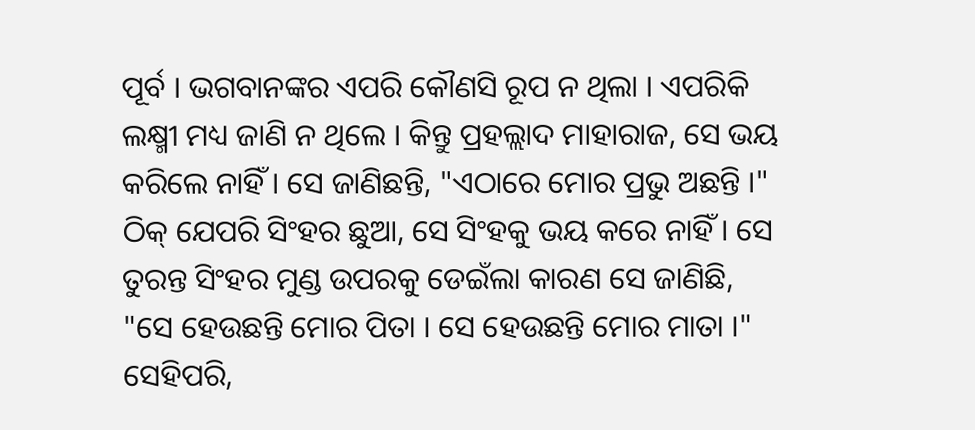ପୂର୍ବ । ଭଗବାନଙ୍କର ଏପରି କୌଣସି ରୂପ ନ ଥିଲା । ଏପରିକି ଲକ୍ଷ୍ମୀ ମଧ୍ୟ ଜାଣି ନ ଥିଲେ । କିନ୍ତୁ ପ୍ରହଲ୍ଲାଦ ମାହାରାଜ, ସେ ଭୟ କରିଲେ ନାହିଁ । ସେ ଜାଣିଛନ୍ତି, "ଏଠାରେ ମୋର ପ୍ରଭୁ ଅଛନ୍ତି ।" ଠିକ୍ ଯେପରି ସିଂହର ଛୁଆ, ସେ ସିଂହକୁ ଭୟ କରେ ନାହିଁ । ସେ ତୁରନ୍ତ ସିଂହର ମୁଣ୍ଡ ଉପରକୁ ଡେଇଁଲା କାରଣ ସେ ଜାଣିଛି, "ସେ ହେଉଛନ୍ତି ମୋର ପିତା । ସେ ହେଉଛନ୍ତି ମୋର ମାତା ।" ସେହିପରି,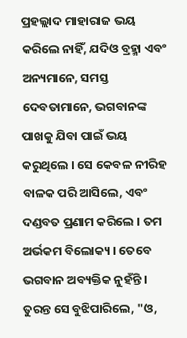ପ୍ରହଲ୍ଲାଦ ମାହାରାଜ ଭୟ କରିଲେ ନାହିଁ, ଯଦି‌‍ଓ ବ୍ରହ୍ମା ଏବଂ ଅନ୍ୟମାନେ, ସମସ୍ତ ଦେବତାମାନେ, ଭଗବାନଙ୍କ ପାଖକୁ ଯିବା ପାଇଁ ଭୟ କରୁଥିଲେ । ସେ କେବଳ ନୀରିହ ବାଳକ ପରି ଆସିଲେ, ଏବଂ ଦଣ୍ଡବତ ପ୍ରଣାମ କରିଲେ । ତମ ଅର୍ଭକମ ବିଲୋକ୍ୟ । ତେବେ ଭଗବାନ ଅବ୍ୟକ୍ତିକ ନୁହଁନ୍ତି । ତୁରନ୍ତ ସେ ବୁଝିପାରିଲେ, "ଓ,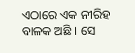ଏଠାରେ ଏକ ନୀରିହ ବାଳକ ଅଛି । ସେ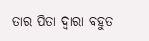ତାର ପିତା ଦ୍ଵାରା ବହୁତ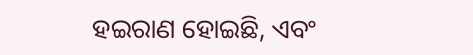ହଇରାଣ ହୋଇଛି, ଏବଂ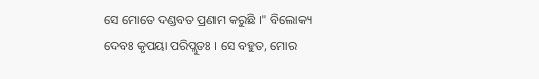ସେ ମୋତେ ଦଣ୍ଡବତ ପ୍ରଣାମ କରୁଛି ।" ବିଲୋକ୍ୟ ଦେବଃ କୃପୟା ପରିପ୍ଲୁତଃ । ସେ ବହୁତ, ମୋର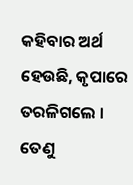କହିବାର ଅର୍ଥ ହେଉଛି, କୃପାରେ ତରଳିଗଲେ । ତେଣୁ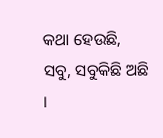କଥା ହେଉଛି, ସବୁ, ସବୁକିଛି ଅଛି ।